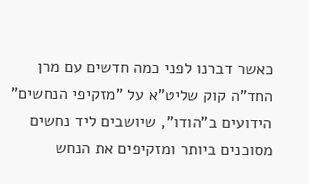כאשר דברנו לפני כמה חדשים עם מרן החד"ה קוק שליט"א על "מזקיפי הנחשים" הידועים ב"הודו", שיושבים ליד נחשים מסוכנים ביותר ומזקיפים את הנחש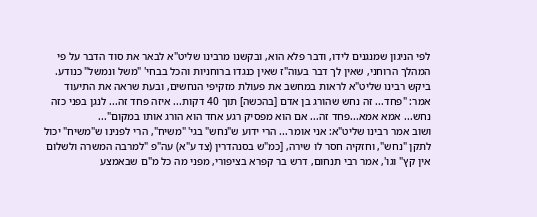לפי הניגון שמנגנים לידו, ודבר פלא הוא, ובקשנו מרבינו שליט"א לבאר את סוד הדבר על פי המהלך הרוחני, שאין לך דבר בעוה"ז שאין כנגדו ברוחניות והכל בבחי' "משל ונמשל" כנודע.
ביקש רבינו שליט"א לראות במחשב את פעולת מזקיפי הנחשים, ובעת שראה את התיעוד אמר: "פחד... זה נחש שהורג בן אדם [בהכשה] תוך 40 דקות... איזה פחד זה... לנגן בפני כזה נחש... אמא אמא...פחד זה... אם הוא מפסיק רגע אחד הוא הורג אותו במקום"...
ושוב אמר רבינו שליט"א: אני אומר... הרי ידוע ש"נחש" בגי' "משיח", הרי לפנינו ש"משיח" יכול לתקן "נחש", וחזקיה חסר לו שירה, [כמ"ש בסנהדרין (צד ע"א) עה"פ "למרבה המשרה ולשלום אין קץ" וגו', אמר רבי תנחום, דרש בר קפרא בציפורי, מפני מה כל מ"ם שבאמצע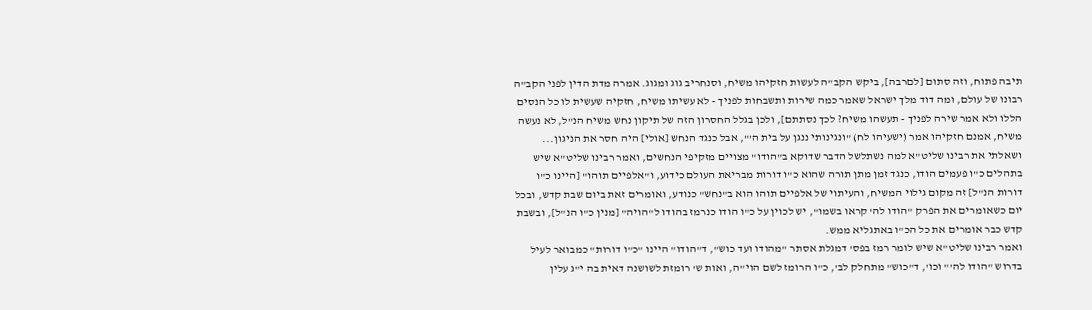תיבה פתוח, וזה סתום [לםרבה], ביקש הקב"ה לעשות חזקיהו משיח, וסנחריב גוג ומגוג. אמרה מדת הדין לפני הקב"ה רבונו של עולם, ומה דוד מלך ישראל שאמר כמה שירות ותשבחות לפניך - לא עשיתו משיח, חזקיה שעשית לו כל הנסים הללו ולא אמר שירה לפניך - תעשהו משיח? לכך נסתתם], ולכן בגלל החסרון הזה של תיקון נחש משיח הנ"ל, לא נעשה משיח, אמנם חזקיהו אמר (ישעיהו לח) "ונגינותי ננגן על בית ה'", אבל כנגד הנחש [אולי] היה חסר את הניגון...
ושאלתי את רבינו שליט"א למה נשתלשל הדבר שדוקא ב"הודו" מצויים מזקיפי הנחשים, ואמר רבינו שליט"א שיש בתהלים כ"ו פעמים הודו, כנגד זמן מתן תורה שהוא כ"ו דורות מבריאת העולם כידוע, ו"אלפיים תוהו" [היינו כ"ו דורות הנ"ל] זה מקום גילוי המשיח, והעיתוי של אלפיים תוהו הוא ב"נחש" כנודע, ואומרים זאת ביום שבת קדש, ובכל יום כשאומרים את הפרק "הודו לה' קראו בשמו", יש לכוין על כ"ו הודו כנרמז בהודו ל"הויה" [מנין כ"ו הנ"ל], ובשבת קדש כבר אומרים את כל הכ"ו באתגליא ממש.
ואמר רבינו שליט"א שיש לומר רמז בפס' דמגלת אסתר "מהודו ועד כוש", ד"הודו" היינו "כ"ו דורות" כמבואר לעיל בדרוש "הודו לה'" וכו', ד"כוש" מתחלק לב', כ"ו הרומז לשם הוי"ה, ואות ש' רומזת לשושנה דאית בה י"ג עלין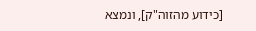[כידוע מהזוה"ק], ונמצא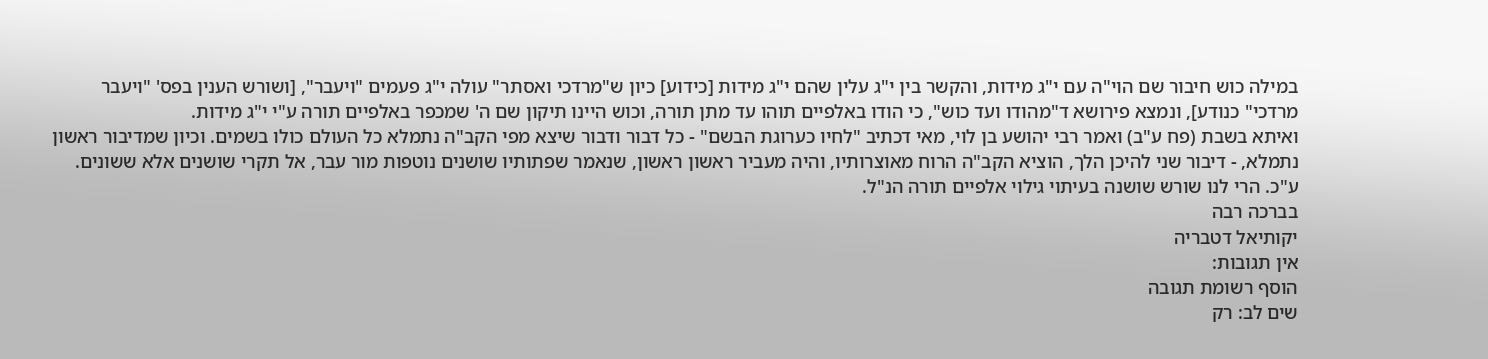במילה כוש חיבור שם הוי"ה עם י"ג מידות, והקשר בין י"ג עלין שהם י"ג מידות [כידוע] כיון ש"מרדכי ואסתר" עולה י"ג פעמים "ויעבר", [ושורש הענין בפס' "ויעבר מרדכי" כנודע], ונמצא פירושא ד"מהודו ועד כוש", כי הודו באלפיים תוהו עד מתן תורה, וכוש היינו תיקון שם ה' שמכפר באלפיים תורה ע"י י"ג מידות.
ואיתא בשבת (פח ע"ב) ואמר רבי יהושע בן לוי, מאי דכתיב "לחיו כערוגת הבשם" - כל דבור ודבור שיצא מפי הקב"ה נתמלא כל העולם כולו בשמים. וכיון שמדיבור ראשון נתמלא, - דיבור שני להיכן הלך, הוציא הקב"ה הרוח מאוצרותיו, והיה מעביר ראשון ראשון, שנאמר שפתותיו שושנים נוטפות מור עבר, אל תקרי שושנים אלא ששונים. ע"כ. הרי לנו שורש שושנה בעיתוי גילוי אלפיים תורה הנ"ל.
בברכה רבה
יקותיאל דטבריה
אין תגובות:
הוסף רשומת תגובה
שים לב: רק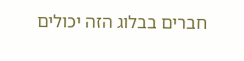חברים בבלוג הזה יכולים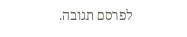לפרסם תגובה.